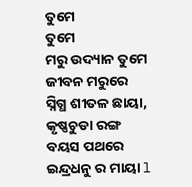ତୁମେ
ତୁମେ
ମରୁ ଉଦ୍ୟାନ ତୁମେ
ଜୀବନ ମରୁରେ
ସ୍ନିଗ୍ଧ ଶୀତଳ ଛାୟା,
କୃଷ୍ଣଚୁଡା ରଙ୍ଗ
ବୟସ ପଥରେ
ଇନ୍ଦ୍ରଧନୁ ର ମାୟା l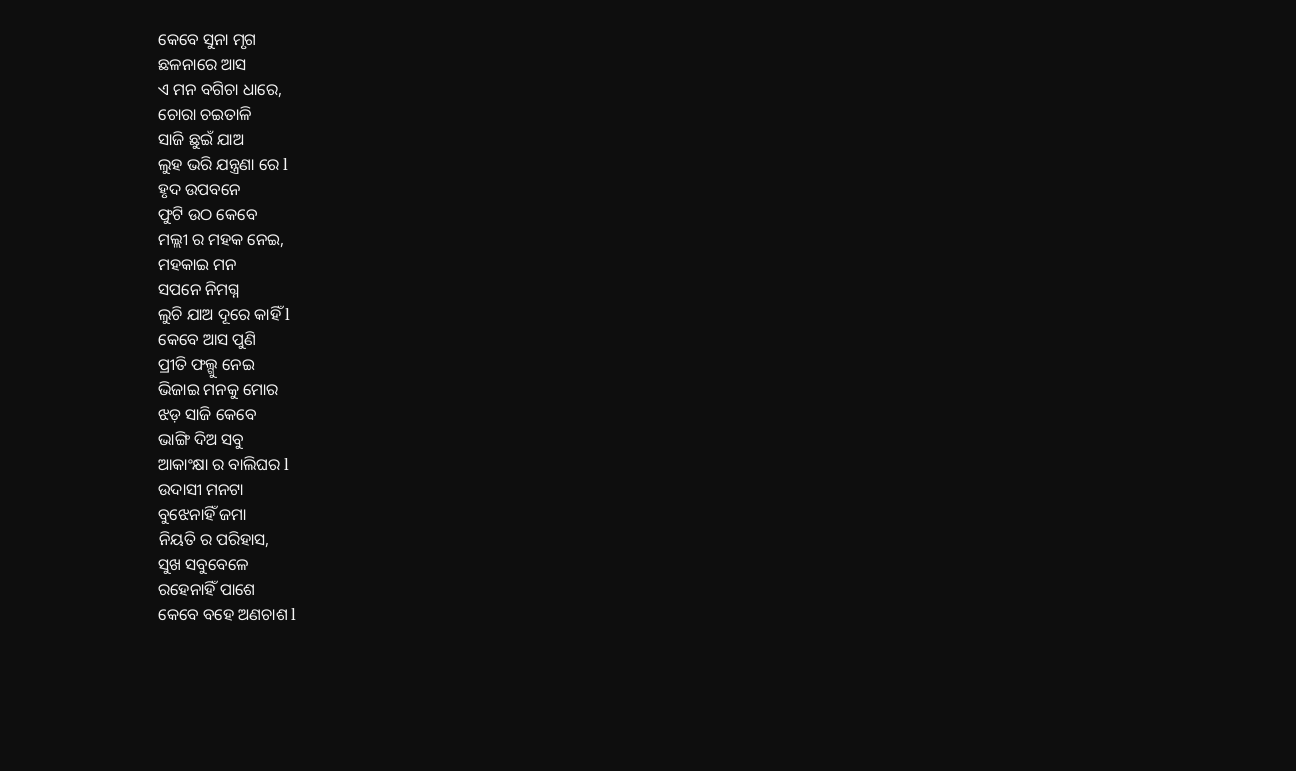କେବେ ସୁନା ମୃଗ
ଛଳନାରେ ଆସ
ଏ ମନ ବଗିଚା ଧାରେ,
ଚୋରା ଚଇତାଳି
ସାଜି ଛୁଇଁ ଯାଅ
ଲୁହ ଭରି ଯନ୍ତ୍ରଣା ରେ l
ହୃଦ ଉପବନେ
ଫୁଟି ଉଠ କେବେ
ମଲ୍ଲୀ ର ମହକ ନେଇ,
ମହକାଇ ମନ
ସପନେ ନିମଗ୍ନ
ଲୁଚି ଯାଅ ଦୂରେ କାହିଁ l
କେବେ ଆସ ପୁଣି
ପ୍ରୀତି ଫଲ୍ଗୁ ନେଇ
ଭିଜାଇ ମନକୁ ମୋର
ଝଡ଼ ସାଜି କେବେ
ଭାଙ୍ଗି ଦିଅ ସବୁ
ଆକାଂକ୍ଷା ର ବାଲିଘର l
ଉଦାସୀ ମନଟା
ବୁଝେନାହିଁ ଜମା
ନିୟତି ର ପରିହାସ,
ସୁଖ ସବୁବେଳେ
ରହେନାହିଁ ପାଶେ
କେବେ ବହେ ଅଣଚାଶ l